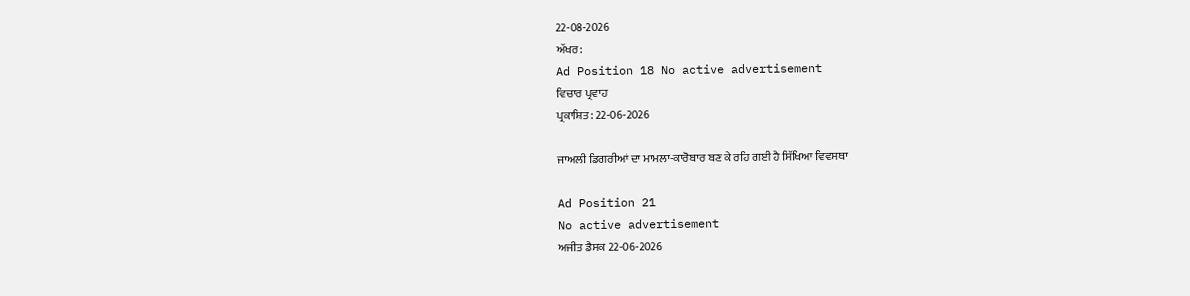22-08-2026
ਅੱਖਰ:
Ad Position 18 No active advertisement
ਵਿਚਾਰ ਪ੍ਰਵਾਹ
ਪ੍ਰਕਾਸ਼ਿਤ: 22-06-2026

ਜਾਅਲੀ ਡਿਗਰੀਆਂ ਦਾ ਮਾਮਲਾ-ਕਾਰੋਬਾਰ ਬਣ ਕੇ ਰਹਿ ਗਈ ਹੈ ਸਿੱਖਿਆ ਵਿਵਸਥਾ

Ad Position 21
No active advertisement
ਅਜੀਤ ਡੈਸਕ 22-06-2026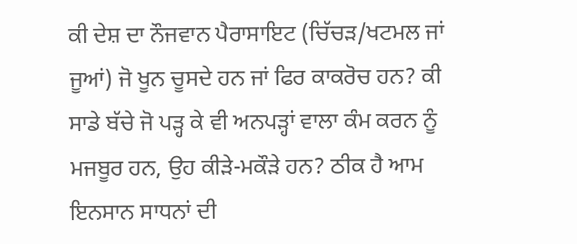ਕੀ ਦੇਸ਼ ਦਾ ਨੌਜਵਾਨ ਪੈਰਾਸਾਇਟ (ਚਿੱਚੜ/ਖਟਮਲ ਜਾਂ ਜੂਆਂ) ਜੋ ਖੂਨ ਚੂਸਦੇ ਹਨ ਜਾਂ ਫਿਰ ਕਾਕਰੋਚ ਹਨ? ਕੀ ਸਾਡੇ ਬੱਚੇ ਜੋ ਪੜ੍ਹ ਕੇ ਵੀ ਅਨਪੜ੍ਹਾਂ ਵਾਲਾ ਕੰਮ ਕਰਨ ਨੂੰ ਮਜਬੂਰ ਹਨ, ਉਹ ਕੀੜੇ-ਮਕੌੜੇ ਹਨ? ਠੀਕ ਹੈ ਆਮ ਇਨਸਾਨ ਸਾਧਨਾਂ ਦੀ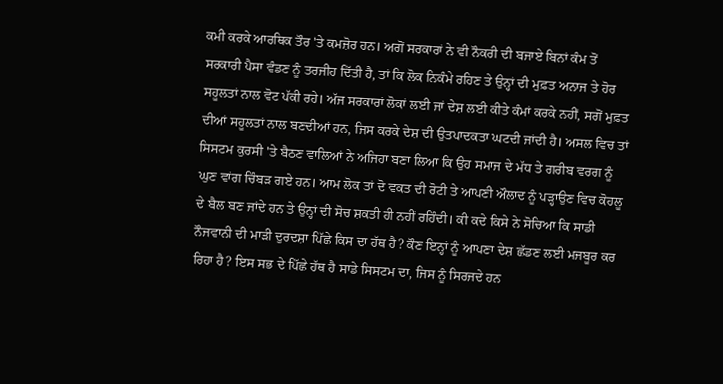ਕਮੀ ਕਰਕੇ ਆਰਥਿਕ ਤੌਰ 'ਤੇ ਕਮਜ਼ੋਰ ਹਨ। ਅਗੋਂ ਸਰਕਾਰਾਂ ਨੇ ਵੀ ਨੌਕਰੀ ਦੀ ਬਜਾਏ ਬਿਨਾਂ ਕੰਮ ਤੋਂ ਸਰਕਾਰੀ ਪੈਸਾ ਵੰਡਣ ਨੂੰ ਤਰਜੀਹ ਦਿੱਤੀ ਹੈ, ਤਾਂ ਕਿ ਲੋਕ ਨਿਕੰਮੇ ਰਹਿਣ ਤੇ ਉਨ੍ਹਾਂ ਦੀ ਮੁਫ਼ਤ ਅਨਾਜ ਤੇ ਹੋਰ ਸਹੂਲਤਾਂ ਨਾਲ ਵੋਟ ਪੱਕੀ ਰਹੇ। ਅੱਜ ਸਰਕਾਰਾਂ ਲੋਕਾਂ ਲਈ ਜਾਂ ਦੇਸ਼ ਲਈ ਕੀਤੇ ਕੰਮਾਂ ਕਰਕੇ ਨਹੀਂ, ਸਗੋਂ ਮੁਫ਼ਤ ਦੀਆਂ ਸਹੂਲਤਾਂ ਨਾਲ ਬਣਦੀਆਂ ਹਨ, ਜਿਸ ਕਰਕੇ ਦੇਸ਼ ਦੀ ਉਤਪਾਦਕਤਾ ਘਟਦੀ ਜਾਂਦੀ ਹੈ। ਅਸਲ ਵਿਚ ਤਾਂ ਸਿਸਟਮ ਕੁਰਸੀ 'ਤੇ ਬੈਠਣ ਵਾਲਿਆਂ ਨੇ ਅਜਿਹਾ ਬਣਾ ਲਿਆ ਕਿ ਉਹ ਸਮਾਜ ਦੇ ਮੱਧ ਤੇ ਗਰੀਬ ਵਰਗ ਨੂੰ ਘੁਣ ਵਾਂਗ ਚਿੰਬੜ ਗਏ ਹਨ। ਆਮ ਲੋਕ ਤਾਂ ਦੋ ਵਕਤ ਦੀ ਰੋਟੀ ਤੇ ਆਪਣੀ ਔਲਾਦ ਨੂੰ ਪੜ੍ਹਾਉਣ ਵਿਚ ਕੋਹਲੂ ਦੇ ਬੈਲ ਬਣ ਜਾਂਦੇ ਹਨ ਤੇ ਉਨ੍ਹਾਂ ਦੀ ਸੋਚ ਸ਼ਕਤੀ ਹੀ ਨਹੀਂ ਰਹਿੰਦੀ। ਕੀ ਕਦੇ ਕਿਸੇ ਨੇ ਸੋਚਿਆ ਕਿ ਸਾਡੀ ਨੌਜਵਾਨੀ ਦੀ ਮਾੜੀ ਦੁਰਦਸ਼ਾ ਪਿੱਛੇ ਕਿਸ ਦਾ ਹੱਥ ਹੈ? ਕੌਣ ਇਨ੍ਹਾਂ ਨੂੰ ਆਪਣਾ ਦੇਸ਼ ਛੱਡਣ ਲਈ ਮਜਬੂਰ ਕਰ ਰਿਹਾ ਹੈ? ਇਸ ਸਭ ਦੇ ਪਿੱਛੇ ਹੱਥ ਹੈ ਸਾਡੇ ਸਿਸਟਮ ਦਾ, ਜਿਸ ਨੂੰ ਸਿਰਜਦੇ ਹਨ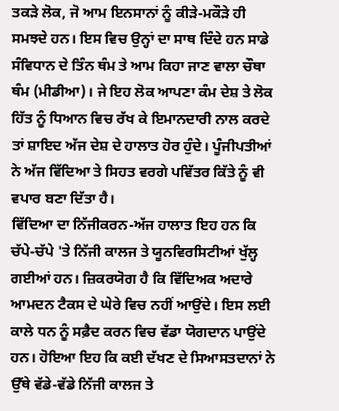ਤਕੜੇ ਲੋਕ, ਜੋ ਆਮ ਇਨਸਾਨਾਂ ਨੂੰ ਕੀੜੇ-ਮਕੌੜੇ ਹੀ ਸਮਝਦੇ ਹਨ। ਇਸ ਵਿਚ ਉਨ੍ਹਾਂ ਦਾ ਸਾਥ ਦਿੰਦੇ ਹਨ ਸਾਡੇ ਸੰਵਿਧਾਨ ਦੇ ਤਿੰਨ ਥੰਮ ਤੇ ਆਮ ਕਿਹਾ ਜਾਣ ਵਾਲਾ ਚੌਥਾ ਥੰਮ (ਮੀਡੀਆ)। ਜੇ ਇਹ ਲੋਕ ਆਪਣਾ ਕੰਮ ਦੇਸ਼ ਤੇ ਲੋਕ ਹਿੱਤ ਨੂੰ ਧਿਆਨ ਵਿਚ ਰੱਖ ਕੇ ਇਮਾਨਦਾਰੀ ਨਾਲ ਕਰਦੇ ਤਾਂ ਸ਼ਾਇਦ ਅੱਜ ਦੇਸ਼ ਦੇ ਹਾਲਾਤ ਹੋਰ ਹੁੰਦੇ। ਪੂੰਜੀਪਤੀਆਂ ਨੇ ਅੱਜ ਵਿੱਦਿਆ ਤੇ ਸਿਹਤ ਵਰਗੇ ਪਵਿੱਤਰ ਕਿੱਤੇ ਨੂੰ ਵੀ ਵਪਾਰ ਬਣਾ ਦਿੱਤਾ ਹੈ।
ਵਿੱਦਿਆ ਦਾ ਨਿੱਜੀਕਰਨ-ਅੱਜ ਹਾਲਾਤ ਇਹ ਹਨ ਕਿ ਚੱਪੇ-ਚੱਪੇ 'ਤੇ ਨਿੱਜੀ ਕਾਲਜ ਤੇ ਯੂਨਵਿਰਸਿਟੀਆਂ ਖੁੱਲ੍ਹ ਗਈਆਂ ਹਨ। ਜ਼ਿਕਰਯੋਗ ਹੈ ਕਿ ਵਿੱਦਿਅਕ ਅਦਾਰੇ ਆਮਦਨ ਟੈਕਸ ਦੇ ਘੇਰੇ ਵਿਚ ਨਹੀਂ ਆਉਂਦੇ। ਇਸ ਲਈ ਕਾਲੇ ਧਨ ਨੂੰ ਸਫ਼ੈਦ ਕਰਨ ਵਿਚ ਵੱਡਾ ਯੋਗਦਾਨ ਪਾਉਂਦੇ ਹਨ। ਹੋਇਆ ਇਹ ਕਿ ਕਈ ਦੱਖਣ ਦੇ ਸਿਆਸਤਦਾਨਾਂ ਨੇ ਉੱਥੇ ਵੱਡੇ-ਵੱਡੇ ਨਿੱਜੀ ਕਾਲਜ ਤੇ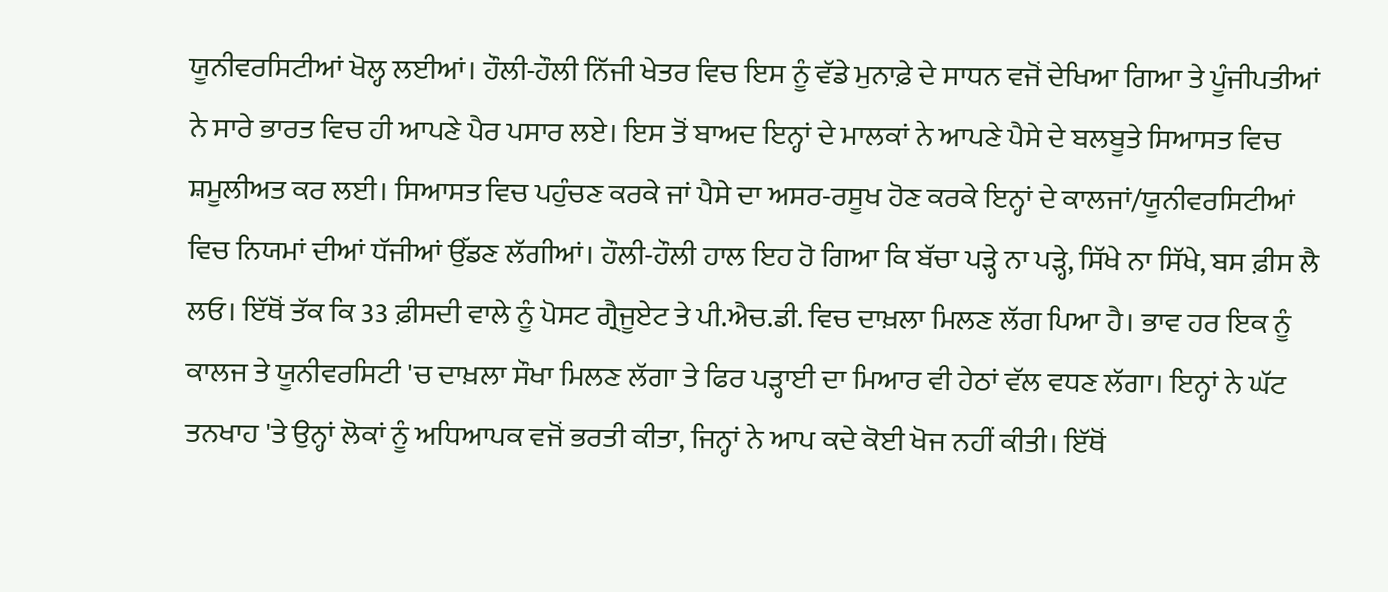ਯੂਨੀਵਰਸਿਟੀਆਂ ਖੋਲ੍ਹ ਲਈਆਂ। ਹੌਲੀ-ਹੌਲੀ ਨਿੱਜੀ ਖੇਤਰ ਵਿਚ ਇਸ ਨੂੰ ਵੱਡੇ ਮੁਨਾਫ਼ੇ ਦੇ ਸਾਧਨ ਵਜੋਂ ਦੇਖਿਆ ਗਿਆ ਤੇ ਪੂੰਜੀਪਤੀਆਂ ਨੇ ਸਾਰੇ ਭਾਰਤ ਵਿਚ ਹੀ ਆਪਣੇ ਪੈਰ ਪਸਾਰ ਲਏ। ਇਸ ਤੋਂ ਬਾਅਦ ਇਨ੍ਹਾਂ ਦੇ ਮਾਲਕਾਂ ਨੇ ਆਪਣੇ ਪੈਸੇ ਦੇ ਬਲਬੂਤੇ ਸਿਆਸਤ ਵਿਚ ਸ਼ਮੂਲੀਅਤ ਕਰ ਲਈ। ਸਿਆਸਤ ਵਿਚ ਪਹੁੰਚਣ ਕਰਕੇ ਜਾਂ ਪੈਸੇ ਦਾ ਅਸਰ-ਰਸੂਖ ਹੋਣ ਕਰਕੇ ਇਨ੍ਹਾਂ ਦੇ ਕਾਲਜਾਂ/ਯੂਨੀਵਰਸਿਟੀਆਂ ਵਿਚ ਨਿਯਮਾਂ ਦੀਆਂ ਧੱਜੀਆਂ ਉੱਡਣ ਲੱਗੀਆਂ। ਹੌਲੀ-ਹੌਲੀ ਹਾਲ ਇਹ ਹੋ ਗਿਆ ਕਿ ਬੱਚਾ ਪੜ੍ਹੇ ਨਾ ਪੜ੍ਹੇ, ਸਿੱਖੇ ਨਾ ਸਿੱਖੇ, ਬਸ ਫ਼ੀਸ ਲੈ ਲਓ। ਇੱਥੋਂ ਤੱਕ ਕਿ 33 ਫ਼ੀਸਦੀ ਵਾਲੇ ਨੂੰ ਪੋਸਟ ਗ੍ਰੈਜੂਏਟ ਤੇ ਪੀ.ਐਚ.ਡੀ. ਵਿਚ ਦਾਖ਼ਲਾ ਮਿਲਣ ਲੱਗ ਪਿਆ ਹੈ। ਭਾਵ ਹਰ ਇਕ ਨੂੰ ਕਾਲਜ ਤੇ ਯੂਨੀਵਰਸਿਟੀ 'ਚ ਦਾਖ਼ਲਾ ਸੌਖਾ ਮਿਲਣ ਲੱਗਾ ਤੇ ਫਿਰ ਪੜ੍ਹਾਈ ਦਾ ਮਿਆਰ ਵੀ ਹੇਠਾਂ ਵੱਲ ਵਧਣ ਲੱਗਾ। ਇਨ੍ਹਾਂ ਨੇ ਘੱਟ ਤਨਖਾਹ 'ਤੇ ਉਨ੍ਹਾਂ ਲੋਕਾਂ ਨੂੰ ਅਧਿਆਪਕ ਵਜੋਂ ਭਰਤੀ ਕੀਤਾ, ਜਿਨ੍ਹਾਂ ਨੇ ਆਪ ਕਦੇ ਕੋਈ ਖੋਜ ਨਹੀਂ ਕੀਤੀ। ਇੱਥੋਂ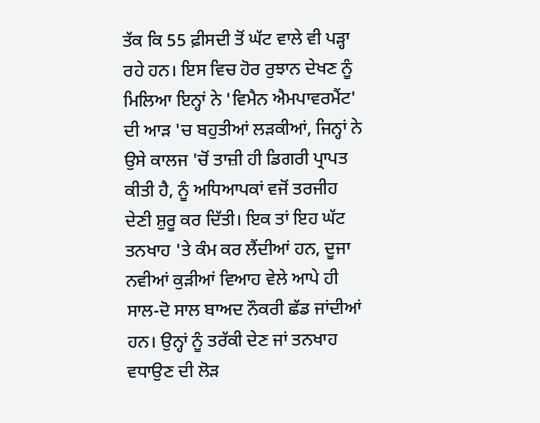ਤੱਕ ਕਿ 55 ਫ਼ੀਸਦੀ ਤੋਂ ਘੱਟ ਵਾਲੇ ਵੀ ਪੜ੍ਹਾ ਰਹੇ ਹਨ। ਇਸ ਵਿਚ ਹੋਰ ਰੁਝਾਨ ਦੇਖਣ ਨੂੰ ਮਿਲਿਆ ਇਨ੍ਹਾਂ ਨੇ 'ਵਿਮੈਨ ਐਮਪਾਵਰਮੈਂਟ' ਦੀ ਆੜ 'ਚ ਬਹੁਤੀਆਂ ਲੜਕੀਆਂ, ਜਿਨ੍ਹਾਂ ਨੇ ਉਸੇ ਕਾਲਜ 'ਚੋਂ ਤਾਜ਼ੀ ਹੀ ਡਿਗਰੀ ਪ੍ਰਾਪਤ ਕੀਤੀ ਹੈ, ਨੂੰ ਅਧਿਆਪਕਾਂ ਵਜੋਂ ਤਰਜੀਹ ਦੇਣੀ ਸ਼ੁਰੂ ਕਰ ਦਿੱਤੀ। ਇਕ ਤਾਂ ਇਹ ਘੱਟ ਤਨਖਾਹ 'ਤੇ ਕੰਮ ਕਰ ਲੈਂਦੀਆਂ ਹਨ, ਦੂਜਾ ਨਵੀਆਂ ਕੁੜੀਆਂ ਵਿਆਹ ਵੇਲੇ ਆਪੇ ਹੀ ਸਾਲ-ਦੋ ਸਾਲ ਬਾਅਦ ਨੌਕਰੀ ਛੱਡ ਜਾਂਦੀਆਂ ਹਨ। ਉਨ੍ਹਾਂ ਨੂੰ ਤਰੱਕੀ ਦੇਣ ਜਾਂ ਤਨਖਾਹ ਵਧਾਉਣ ਦੀ ਲੋੜ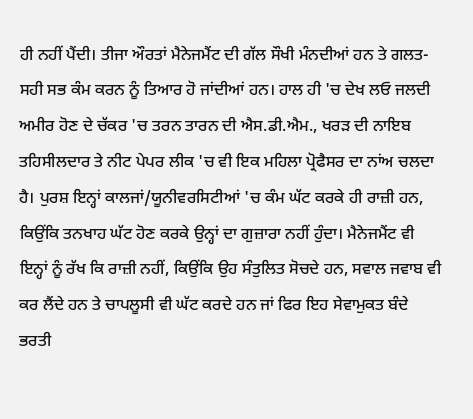ਹੀ ਨਹੀਂ ਪੈਂਦੀ। ਤੀਜਾ ਔਰਤਾਂ ਮੈਨੇਜਮੈਂਟ ਦੀ ਗੱਲ ਸੌਖੀ ਮੰਨਦੀਆਂ ਹਨ ਤੇ ਗਲਤ-ਸਹੀ ਸਭ ਕੰਮ ਕਰਨ ਨੂੰ ਤਿਆਰ ਹੋ ਜਾਂਦੀਆਂ ਹਨ। ਹਾਲ ਹੀ 'ਚ ਦੇਖ ਲਓ ਜਲਦੀ ਅਮੀਰ ਹੋਣ ਦੇ ਚੱਕਰ 'ਚ ਤਰਨ ਤਾਰਨ ਦੀ ਐਸ.ਡੀ.ਐਮ., ਖਰੜ ਦੀ ਨਾਇਬ ਤਹਿਸੀਲਦਾਰ ਤੇ ਨੀਟ ਪੇਪਰ ਲੀਕ 'ਚ ਵੀ ਇਕ ਮਹਿਲਾ ਪ੍ਰੋਫੈਸਰ ਦਾ ਨਾਂਅ ਚਲਦਾ ਹੈ। ਪੁਰਸ਼ ਇਨ੍ਹਾਂ ਕਾਲਜਾਂ/ਯੂਨੀਵਰਸਿਟੀਆਂ 'ਚ ਕੰਮ ਘੱਟ ਕਰਕੇ ਹੀ ਰਾਜ਼ੀ ਹਨ, ਕਿਉਂਕਿ ਤਨਖਾਹ ਘੱਟ ਹੋਣ ਕਰਕੇ ਉਨ੍ਹਾਂ ਦਾ ਗੁਜ਼ਾਰਾ ਨਹੀਂ ਹੁੰਦਾ। ਮੈਨੇਜਮੈਂਟ ਵੀ ਇਨ੍ਹਾਂ ਨੂੰ ਰੱਖ ਕਿ ਰਾਜ਼ੀ ਨਹੀਂ, ਕਿਉਂਕਿ ਉਹ ਸੰਤੁਲਿਤ ਸੋਚਦੇ ਹਨ, ਸਵਾਲ ਜਵਾਬ ਵੀ ਕਰ ਲੈਂਦੇ ਹਨ ਤੇ ਚਾਪਲੂਸੀ ਵੀ ਘੱਟ ਕਰਦੇ ਹਨ ਜਾਂ ਫਿਰ ਇਹ ਸੇਵਾਮੁਕਤ ਬੰਦੇ ਭਰਤੀ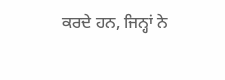ਕਰਦੇ ਹਨ, ਜਿਨ੍ਹਾਂ ਨੇ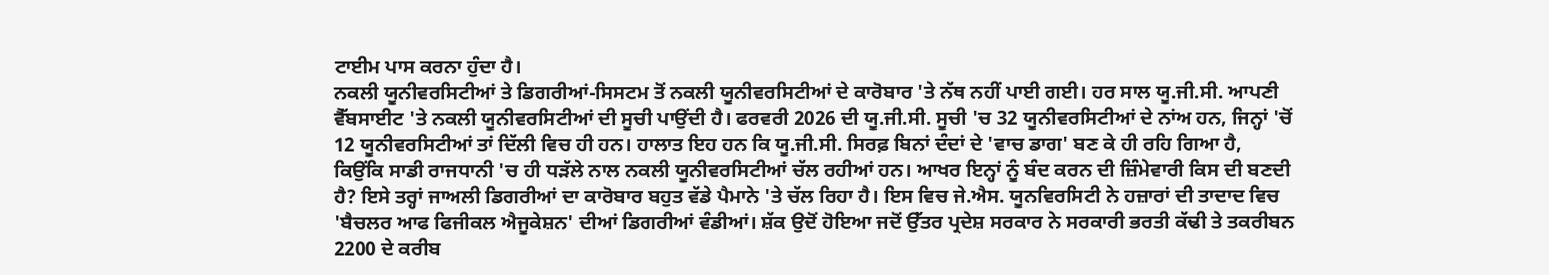ਟਾਈਮ ਪਾਸ ਕਰਨਾ ਹੁੰਦਾ ਹੈ।
ਨਕਲੀ ਯੂਨੀਵਰਸਿਟੀਆਂ ਤੇ ਡਿਗਰੀਆਂ-ਸਿਸਟਮ ਤੋਂ ਨਕਲੀ ਯੂਨੀਵਰਸਿਟੀਆਂ ਦੇ ਕਾਰੋਬਾਰ 'ਤੇ ਨੱਥ ਨਹੀਂ ਪਾਈ ਗਈ। ਹਰ ਸਾਲ ਯੂ.ਜੀ.ਸੀ. ਆਪਣੀ ਵੈੱਬਸਾਈਟ 'ਤੇ ਨਕਲੀ ਯੂਨੀਵਰਸਿਟੀਆਂ ਦੀ ਸੂਚੀ ਪਾਉਂਦੀ ਹੈ। ਫਰਵਰੀ 2026 ਦੀ ਯੂ.ਜੀ.ਸੀ. ਸੂਚੀ 'ਚ 32 ਯੂਨੀਵਰਸਿਟੀਆਂ ਦੇ ਨਾਂਅ ਹਨ, ਜਿਨ੍ਹਾਂ 'ਚੋਂ 12 ਯੂਨੀਵਰਸਿਟੀਆਂ ਤਾਂ ਦਿੱਲੀ ਵਿਚ ਹੀ ਹਨ। ਹਾਲਾਤ ਇਹ ਹਨ ਕਿ ਯੂ.ਜੀ.ਸੀ. ਸਿਰਫ਼ ਬਿਨਾਂ ਦੰਦਾਂ ਦੇ 'ਵਾਚ ਡਾਗ' ਬਣ ਕੇ ਹੀ ਰਹਿ ਗਿਆ ਹੈ, ਕਿਉਂਕਿ ਸਾਡੀ ਰਾਜਧਾਨੀ 'ਚ ਹੀ ਧੜੱਲੇ ਨਾਲ ਨਕਲੀ ਯੂਨੀਵਰਸਿਟੀਆਂ ਚੱਲ ਰਹੀਆਂ ਹਨ। ਆਖਰ ਇਨ੍ਹਾਂ ਨੂੰ ਬੰਦ ਕਰਨ ਦੀ ਜ਼ਿੰਮੇਵਾਰੀ ਕਿਸ ਦੀ ਬਣਦੀ ਹੈ? ਇਸੇ ਤਰ੍ਹਾਂ ਜਾਅਲੀ ਡਿਗਰੀਆਂ ਦਾ ਕਾਰੋਬਾਰ ਬਹੁਤ ਵੱਡੇ ਪੈਮਾਨੇ 'ਤੇ ਚੱਲ ਰਿਹਾ ਹੈ। ਇਸ ਵਿਚ ਜੇ.ਐਸ. ਯੂਨਵਿਰਸਿਟੀ ਨੇ ਹਜ਼ਾਰਾਂ ਦੀ ਤਾਦਾਦ ਵਿਚ 'ਬੈਚਲਰ ਆਫ ਫਿਜੀਕਲ ਐਜੂਕੇਸ਼ਨ' ਦੀਆਂ ਡਿਗਰੀਆਂ ਵੰਡੀਆਂ। ਸ਼ੱਕ ਉਦੋਂ ਹੋਇਆ ਜਦੋਂ ਉੱਤਰ ਪ੍ਰਦੇਸ਼ ਸਰਕਾਰ ਨੇ ਸਰਕਾਰੀ ਭਰਤੀ ਕੱਢੀ ਤੇ ਤਕਰੀਬਨ 2200 ਦੇ ਕਰੀਬ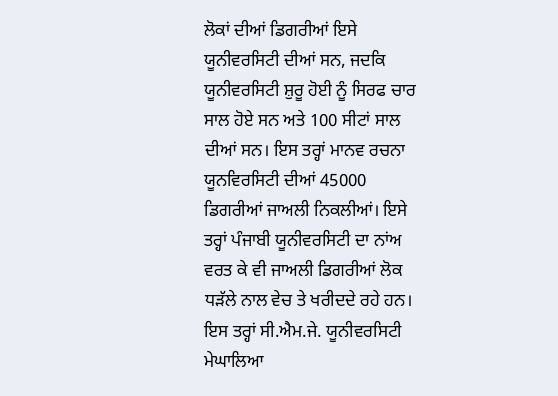ਲੋਕਾਂ ਦੀਆਂ ਡਿਗਰੀਆਂ ਇਸੇ ਯੂਨੀਵਰਸਿਟੀ ਦੀਆਂ ਸਨ, ਜਦਕਿ ਯੂਨੀਵਰਸਿਟੀ ਸ਼ੁਰੂ ਹੋਈ ਨੂੰ ਸਿਰਫ ਚਾਰ ਸਾਲ ਹੋਏ ਸਨ ਅਤੇ 100 ਸੀਟਾਂ ਸਾਲ ਦੀਆਂ ਸਨ। ਇਸ ਤਰ੍ਹਾਂ ਮਾਨਵ ਰਚਨਾ ਯੂਨਵਿਰਸਿਟੀ ਦੀਆਂ 45000 ਡਿਗਰੀਆਂ ਜਾਅਲੀ ਨਿਕਲੀਆਂ। ਇਸੇ ਤਰ੍ਹਾਂ ਪੰਜਾਬੀ ਯੂਨੀਵਰਸਿਟੀ ਦਾ ਨਾਂਅ ਵਰਤ ਕੇ ਵੀ ਜਾਅਲੀ ਡਿਗਰੀਆਂ ਲੋਕ ਧੜੱਲੇ ਨਾਲ ਵੇਚ ਤੇ ਖਰੀਦਦੇ ਰਹੇ ਹਨ। ਇਸ ਤਰ੍ਹਾਂ ਸੀ.ਐਮ.ਜੇ. ਯੂਨੀਵਰਸਿਟੀ ਮੇਘਾਲਿਆ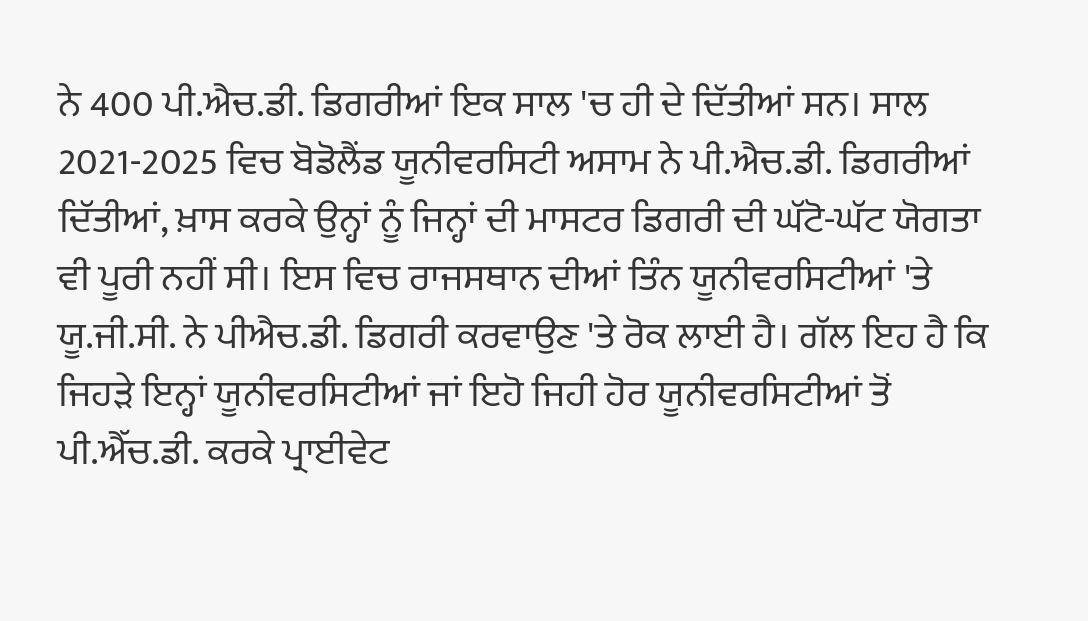ਨੇ 400 ਪੀ.ਐਚ.ਡੀ. ਡਿਗਰੀਆਂ ਇਕ ਸਾਲ 'ਚ ਹੀ ਦੇ ਦਿੱਤੀਆਂ ਸਨ। ਸਾਲ 2021-2025 ਵਿਚ ਬੋਡੋਲੈਂਡ ਯੂਨੀਵਰਸਿਟੀ ਅਸਾਮ ਨੇ ਪੀ.ਐਚ.ਡੀ. ਡਿਗਰੀਆਂ ਦਿੱਤੀਆਂ, ਖ਼ਾਸ ਕਰਕੇ ਉਨ੍ਹਾਂ ਨੂੰ ਜਿਨ੍ਹਾਂ ਦੀ ਮਾਸਟਰ ਡਿਗਰੀ ਦੀ ਘੱਟੋ-ਘੱਟ ਯੋਗਤਾ ਵੀ ਪੂਰੀ ਨਹੀਂ ਸੀ। ਇਸ ਵਿਚ ਰਾਜਸਥਾਨ ਦੀਆਂ ਤਿੰਨ ਯੂਨੀਵਰਸਿਟੀਆਂ 'ਤੇ ਯੂ.ਜੀ.ਸੀ. ਨੇ ਪੀਐਚ.ਡੀ. ਡਿਗਰੀ ਕਰਵਾਉਣ 'ਤੇ ਰੋਕ ਲਾਈ ਹੈ। ਗੱਲ ਇਹ ਹੈ ਕਿ ਜਿਹੜੇ ਇਨ੍ਹਾਂ ਯੂਨੀਵਰਸਿਟੀਆਂ ਜਾਂ ਇਹੋ ਜਿਹੀ ਹੋਰ ਯੂਨੀਵਰਸਿਟੀਆਂ ਤੋਂ ਪੀ.ਐੱਚ.ਡੀ. ਕਰਕੇ ਪ੍ਰਾਈਵੇਟ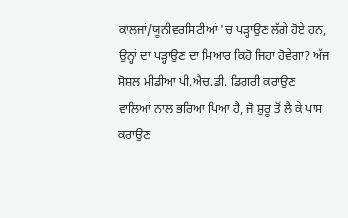ਕਾਲਜਾਂ/ਯੂਨੀਵਰਸਿਟੀਆਂ 'ਚ ਪੜ੍ਹਾਉਣ ਲੱਗੇ ਹੋਏ ਹਨ, ਉਨ੍ਹਾਂ ਦਾ ਪੜ੍ਹਾਉਣ ਦਾ ਮਿਆਰ ਕਿਹੋ ਜਿਹਾ ਹੋਵੇਗਾ? ਅੱਜ ਸੋਸ਼ਲ ਮੀਡੀਆ ਪੀ.ਐਚ.ਡੀ. ਡਿਗਰੀ ਕਰਾਉਣ ਵਾਲਿਆਂ ਨਾਲ ਭਰਿਆ ਪਿਆ ਹੈ, ਜੋ ਸ਼ੁਰੂ ਤੋਂ ਲੈ ਕੇ ਪਾਸ ਕਰਾਉਣ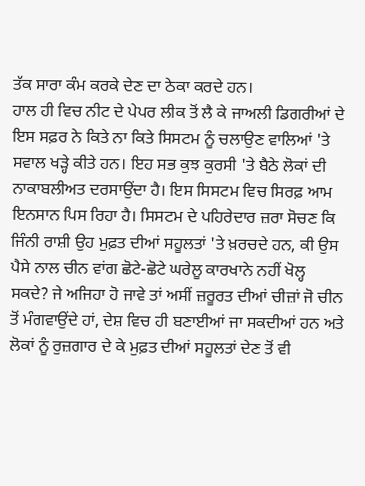ਤੱਕ ਸਾਰਾ ਕੰਮ ਕਰਕੇ ਦੇਣ ਦਾ ਠੇਕਾ ਕਰਦੇ ਹਨ।
ਹਾਲ ਹੀ ਵਿਚ ਨੀਟ ਦੇ ਪੇਪਰ ਲੀਕ ਤੋਂ ਲੈ ਕੇ ਜਾਅਲੀ ਡਿਗਰੀਆਂ ਦੇ ਇਸ ਸਫ਼ਰ ਨੇ ਕਿਤੇ ਨਾ ਕਿਤੇ ਸਿਸਟਮ ਨੂੰ ਚਲਾਉਣ ਵਾਲਿਆਂ 'ਤੇ ਸਵਾਲ ਖੜ੍ਹੇ ਕੀਤੇ ਹਨ। ਇਹ ਸਭ ਕੁਝ ਕੁਰਸੀ 'ਤੇ ਬੈਠੇ ਲੋਕਾਂ ਦੀ ਨਾਕਾਬਲੀਅਤ ਦਰਸਾਉਂਦਾ ਹੈ। ਇਸ ਸਿਸਟਮ ਵਿਚ ਸਿਰਫ਼ ਆਮ ਇਨਸਾਨ ਪਿਸ ਰਿਹਾ ਹੈ। ਸਿਸਟਮ ਦੇ ਪਹਿਰੇਦਾਰ ਜ਼ਰਾ ਸੋਚਣ ਕਿ ਜਿੰਨੀ ਰਾਸ਼ੀ ਉਹ ਮੁਫ਼ਤ ਦੀਆਂ ਸਹੂਲਤਾਂ 'ਤੇ ਖ਼ਰਚਦੇ ਹਨ, ਕੀ ਉਸ ਪੈਸੇ ਨਾਲ ਚੀਨ ਵਾਂਗ ਛੋਟੇ-ਛੋਟੇ ਘਰੇਲੂ ਕਾਰਖਾਨੇ ਨਹੀਂ ਖੋਲ੍ਹ ਸਕਦੇ? ਜੇ ਅਜਿਹਾ ਹੋ ਜਾਵੇ ਤਾਂ ਅਸੀਂ ਜ਼ਰੂਰਤ ਦੀਆਂ ਚੀਜ਼ਾਂ ਜੋ ਚੀਨ ਤੋਂ ਮੰਗਵਾਉਂਦੇ ਹਾਂ, ਦੇਸ਼ ਵਿਚ ਹੀ ਬਣਾਈਆਂ ਜਾ ਸਕਦੀਆਂ ਹਨ ਅਤੇ ਲੋਕਾਂ ਨੂੰ ਰੁਜ਼ਗਾਰ ਦੇ ਕੇ ਮੁਫ਼ਤ ਦੀਆਂ ਸਹੂਲਤਾਂ ਦੇਣ ਤੋਂ ਵੀ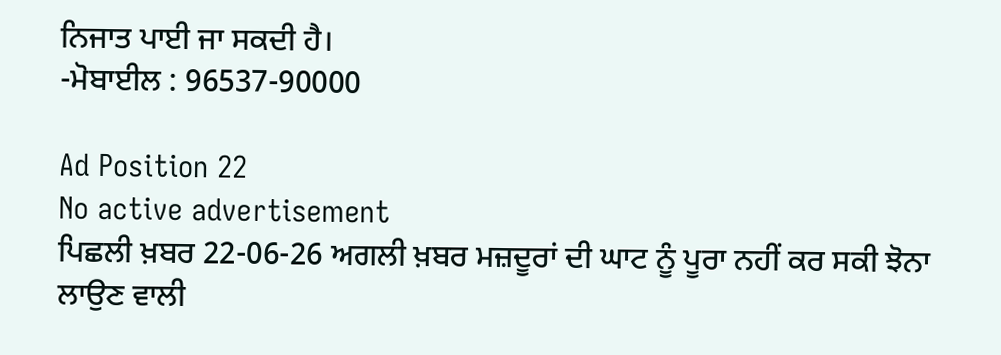ਨਿਜਾਤ ਪਾਈ ਜਾ ਸਕਦੀ ਹੈ।
-ਮੋਬਾਈਲ : 96537-90000

Ad Position 22
No active advertisement
ਪਿਛਲੀ ਖ਼ਬਰ 22-06-26 ਅਗਲੀ ਖ਼ਬਰ ਮਜ਼ਦੂਰਾਂ ਦੀ ਘਾਟ ਨੂੰ ਪੂਰਾ ਨਹੀਂ ਕਰ ਸਕੀ ਝੋਨਾ ਲਾਉਣ ਵਾਲੀ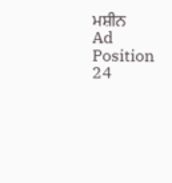ਮਸ਼ੀਨ
Ad Position 24